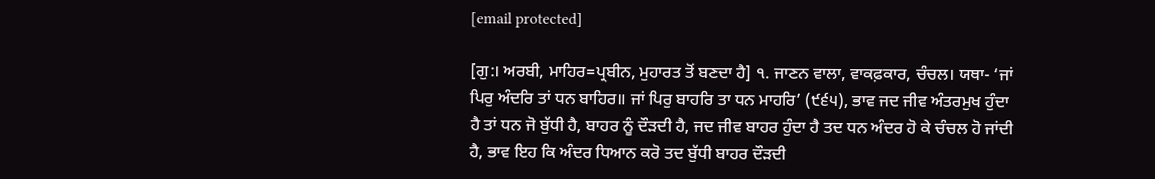[email protected]

[ਗੁ:। ਅਰਬੀ, ਮਾਹਿਰ=ਪ੍ਰਬੀਨ, ਮੁਹਾਰਤ ਤੋਂ ਬਣਦਾ ਹੈ] ੧. ਜਾਣਨ ਵਾਲਾ, ਵਾਕਫ਼ਕਾਰ, ਚੰਚਲ। ਯਥਾ- ‘ਜਾਂ ਪਿਰੁ ਅੰਦਰਿ ਤਾਂ ਧਨ ਬਾਹਿਰ॥ ਜਾਂ ਪਿਰੁ ਬਾਹਰਿ ਤਾ ਧਨ ਮਾਹਰਿ’ (੯੬੫), ਭਾਵ ਜਦ ਜੀਵ ਅੰਤਰਮੁਖ ਹੁੰਦਾ ਹੈ ਤਾਂ ਧਨ ਜੋ ਬੁੱਧੀ ਹੈ, ਬਾਹਰ ਨੂੰ ਦੌੜਦੀ ਹੈ, ਜਦ ਜੀਵ ਬਾਹਰ ਹੁੰਦਾ ਹੈ ਤਦ ਧਨ ਅੰਦਰ ਹੋ ਕੇ ਚੰਚਲ ਹੋ ਜਾਂਦੀ ਹੈ, ਭਾਵ ਇਹ ਕਿ ਅੰਦਰ ਧਿਆਨ ਕਰੋ ਤਦ ਬੁੱਧੀ ਬਾਹਰ ਦੌੜਦੀ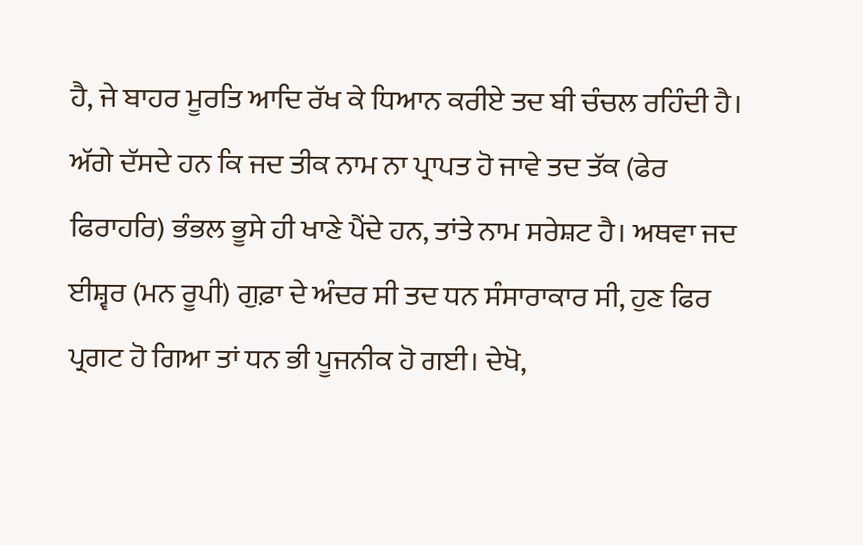ਹੈ, ਜੇ ਬਾਹਰ ਮੂਰਤਿ ਆਦਿ ਰੱਖ ਕੇ ਧਿਆਨ ਕਰੀਏ ਤਦ ਬੀ ਚੰਚਲ ਰਹਿੰਦੀ ਹੈ। ਅੱਗੇ ਦੱਸਦੇ ਹਨ ਕਿ ਜਦ ਤੀਕ ਨਾਮ ਨਾ ਪ੍ਰਾਪਤ ਹੋ ਜਾਵੇ ਤਦ ਤੱਕ (ਫੇਰ ਫਿਰਾਹਰਿ) ਭੰਭਲ ਭੂਸੇ ਹੀ ਖਾਣੇ ਪੈਂਦੇ ਹਨ, ਤਾਂਤੇ ਨਾਮ ਸਰੇਸ਼ਟ ਹੈ। ਅਥਵਾ ਜਦ ਈਸ਼੍ਵਰ (ਮਨ ਰੂਪੀ) ਗੁਫ਼ਾ ਦੇ ਅੰਦਰ ਸੀ ਤਦ ਧਨ ਸੰਸਾਰਾਕਾਰ ਸੀ, ਹੁਣ ਫਿਰ ਪ੍ਰਗਟ ਹੋ ਗਿਆ ਤਾਂ ਧਨ ਭੀ ਪੂਜਨੀਕ ਹੋ ਗਈ। ਦੇਖੋ,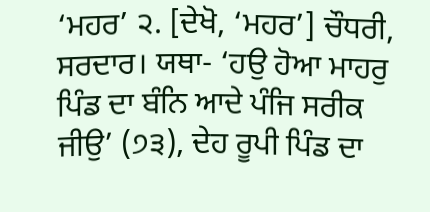‘ਮਹਰ’ ੨. [ਦੇਖੋ, ‘ਮਹਰ’] ਚੌਧਰੀ, ਸਰਦਾਰ। ਯਥਾ- ‘ਹਉ ਹੋਆ ਮਾਹਰੁ ਪਿੰਡ ਦਾ ਬੰਨਿ ਆਦੇ ਪੰਜਿ ਸਰੀਕ ਜੀਉ’ (੭੩), ਦੇਹ ਰੂਪੀ ਪਿੰਡ ਦਾ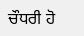ਚੌਧਰੀ ਹੋ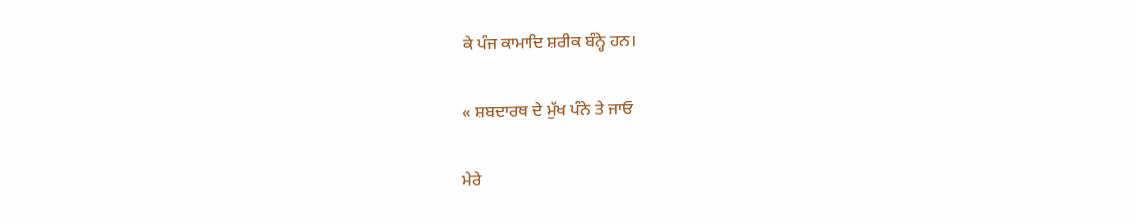ਕੇ ਪੰਜ ਕਾਮਾਦਿ ਸ਼ਰੀਕ ਬੰਨ੍ਹੇ ਹਨ।

« ਸ਼ਬਦਾਰਥ ਦੇ ਮੁੱਖ ਪੰਨੇ ਤੇ ਜਾਓ

ਮੇਰੇ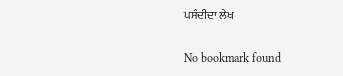ਪਸੰਦੀਦਾ ਲੇਖ

No bookmark found